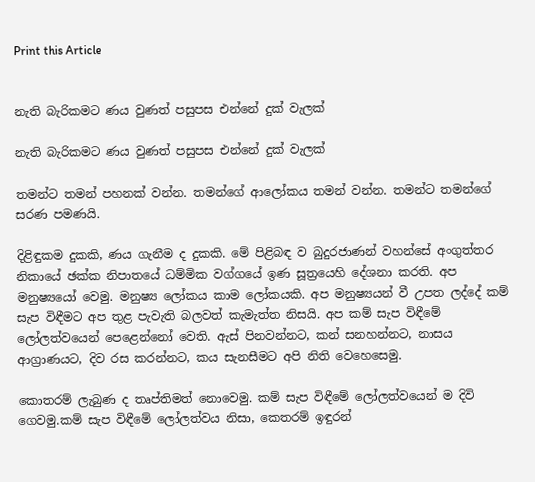Print this Article


නැති බැරිකමට ණය වුණත් පසුපස එන්නේ දුක් වැලක්

නැති බැරිකමට ණය වුණත් පසුපස එන්නේ දුක් වැලක්

තමන්ට තමන් පහනක් වන්න. තමන්ගේ ආලෝකය තමන් වන්න. තමන්ට තමන්ගේ සරණ පමණයි.

දිළිඳුකම දුකකි, ණය ගැනීම ද දුකකි. මේ පිළිබඳ ව බුදුරජාණන් වහන්සේ අංගුත්තර නිකායේ ඡක්ක නිපාතයේ ධම්මික වග්ගයේ ඉණ සූත්‍රයෙහි දේශනා කරති. අප මනුෂ්‍යයෝ වෙමු. මනුෂ්‍ය ලෝකය කාම ලෝකයකි. අප මනුෂ්‍යයන් වී උපත ලද්දේ කම් සැප විඳීමට අප තුළ පැවැති බලවත් කැමැත්ත නිසයි. අප කම් සැප විඳීමේ ලෝලත්වයෙන් පෙළෙන්නෝ වෙති. ඇස් පිනවන්නට, කන් සනහන්නට, නාසය ආග්‍රාණයට, දිව රස කරන්නට, කය සැනසීමට අපි නිති වෙහෙසෙමු.

කොතරම් ලැබුණ ද තෘප්තිමත් නොවෙමු. කම් සැප විඳීමේ ලෝලත්වයෙන් ම දිවි ගෙවමු.කම් සැප විඳීමේ ලෝලත්වය නිසා, කෙතරම් ඉඳුරන්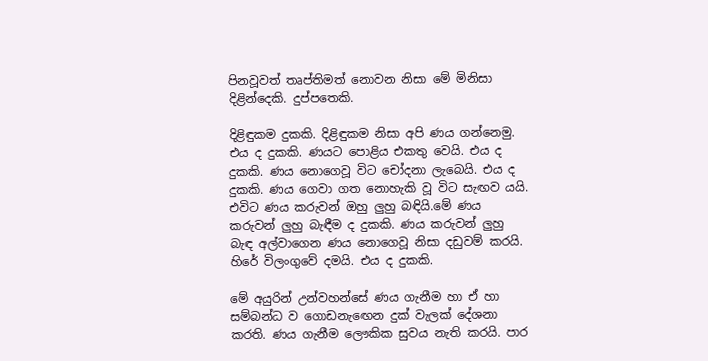පිනවූවත් තෘප්තිමත් නොවන නිසා මේ මිනිසා දිළින්දෙකි. දුප්පතෙකි.

දිළිඳුකම දුකකි. දිළිඳුකම නිසා අපි ණය ගන්නෙමු. එය ද දුකකි. ණයට පොළිය එකතු වෙයි. එය ද දුකකි. ණය නොගෙවූ විට චෝදනා ලැබෙයි. එය ද දුකකි. ණය ගෙවා ගත නොහැකි වූ විට සැඟව යයි. එවිට ණය කරුවන් ඔහු ලුහු බඳියි.මේ ණය කරුවන් ලුහු බැඳීම ද දුකකි. ණය කරුවන් ලුහු බැඳ අල්වාගෙන ණය නොගෙවූ නිසා දඩුවම් කරයි. හිරේ විලංගුවේ දමයි. එය ද දුකකි.

මේ අයුරින් උන්වහන්සේ ණය ගැනීම හා ඒ හා සම්බන්ධ ව ගොඩනැඟෙන දුක් වැලක් දේශනා කරති. ණය ගැනීම ලෞකික සුවය නැති කරයි. පාර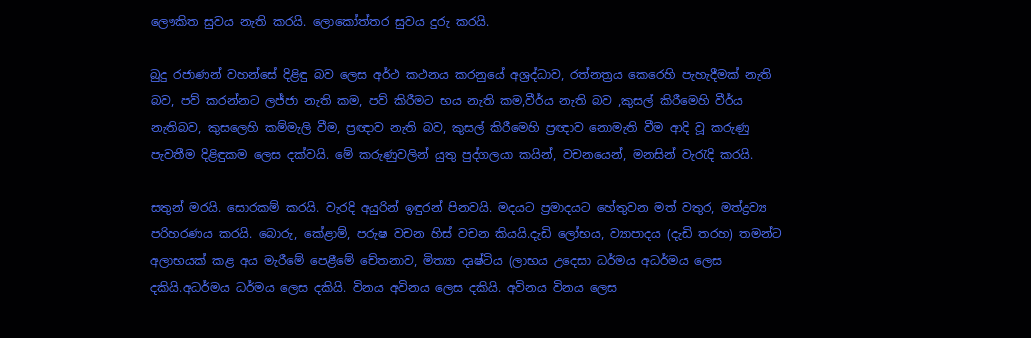ලෞකිත සුවය නැති කරයි. ලොකෝත්තර සුවය දුරු කරයි.

බුදු රජාණන් වහන්සේ දිළිඳු බව ලෙස අර්ථ කථනය කරනුයේ අශ්‍රද්ධාව, රත්නත්‍රය කෙරෙහි පැහැදීමක් නැති බව, පව් කරන්නට ලජ්ජා නැති කම, පව් කිරීමට භය නැති කම,වීර්ය නැති බව ,කුසල් කිරීමෙහි වීර්ය නැතිබව, කුසලෙහි කම්මැලි වීම, ප්‍රඥාව නැති බව, කුසල් කිරීමෙහි ප්‍රඥාව නොමැති වීම ආදි වූ කරුණු පැවතීම දිළිඳුකම ලෙස දක්වයි. මේ කරුණුවලින් යුතු පුද්ගලයා කයින්, වචනයෙන්, මනසින් වැරැදි කරයි.

සතුන් මරයි. සොරකම් කරයි. වැරදි අයුරින් ඉඳුරන් පිනවයි. මදයට ප්‍රමාදයට හේතුවන මත් වතුර, මත්ද්‍රව්‍ය පරිහරණය කරයි. බොරු, කේළාම්, පරුෂ වචන හිස් වචන කියයි.දැඩි ලෝභය, ව්‍යාපාදය (දැඩි තරහ) තමන්ට අලාභයක් කළ අය මැරීමේ පෙළීමේ චේතනාව, මිත්‍යා දෘෂ්ටිය (ලාභය උදෙසා ධර්මය අධර්මය ලෙස දකියි.අධර්මය ධර්මය ලෙස දකියි. විනය අවිනය ලෙස දකියි. අවිනය විනය ලෙස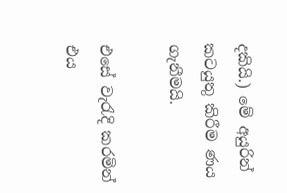දකියි.) මේ අයුරින් කටයුතු කිරීම ණය ගැනීමයි.

එසේ වැරැදි කරමින් එය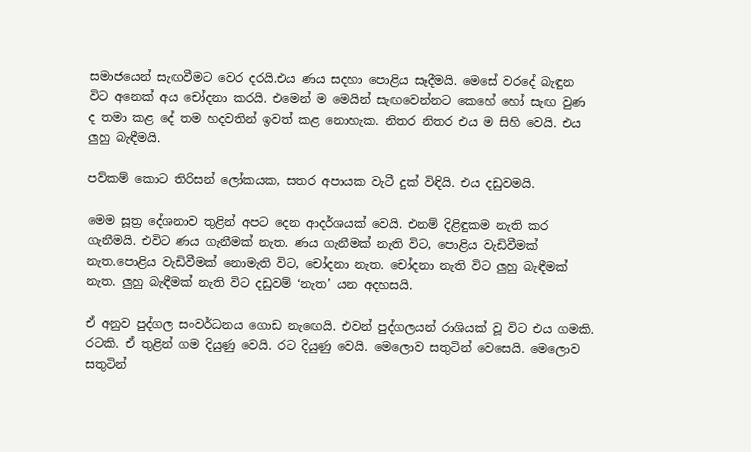සමාජයෙන් සැඟවීමට වෙර දරයි.එය ණය සදහා පොළිය සෑදීමයි. මෙසේ වරදේ බැඳුන විට අනෙක් අය චෝදනා කරයි. එමෙන් ම මෙයින් සැඟවෙන්නට කෙහේ හෝ සැඟ වුණ ද තමා කළ දේ තම හදවතින් ඉවත් කළ නොහැක. නිතර නිතර එය ම සිහි වෙයි. එය ලුහු බැඳීමයි.

පව්කම් කොට තිරිසන් ලෝකයක, සතර අපායක වැටී දුක් විඳියි. එය දඩුවමයි.

මෙම සූත්‍ර දේශනාව තුළින් අපට දෙන ආදර්ශයක් වෙයි. එනම් දිළිඳුකම නැති කර ගැනීමයි. එවිට ණය ගැනීමක් නැත. ණය ගැනීමක් නැති විට, පොළිය වැඩිවීමක් නැත.පොළිය වැඩිවීමක් නොමැති විට, චෝදනා නැත. චෝදනා නැති විට ලුහු බැඳීමක් නැත. ලුහු බැඳීමක් නැති විට දඩුවම් ‘නැත’ යන අදහසයි.

ඒ අනුව පුද්ගල සංවර්ධනය ගොඩ නැඟෙයි. එවන් පුද්ගලයන් රාශියක් වූ විට එය ගමකි. රටකි. ඒ තුළින් ගම දියුණු වෙයි. රට දියුණු වෙයි. මෙලොව සතුටින් වෙසෙයි. මෙලොව සතුටින්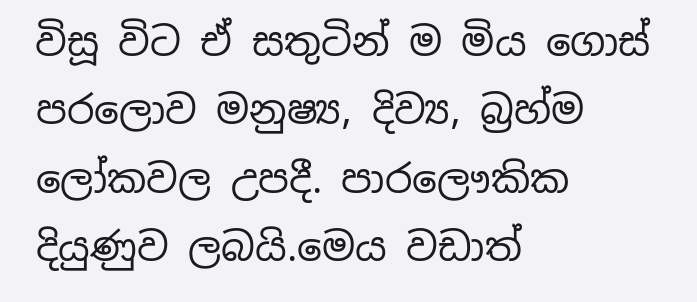විසූ විට ඒ සතුටින් ම මිය ගොස් පරලොව මනුෂ්‍ය, දිව්‍ය, බ්‍රහ්ම ලෝකවල උපදී. පාරලෞකික දියුණුව ලබයි.මෙය වඩාත්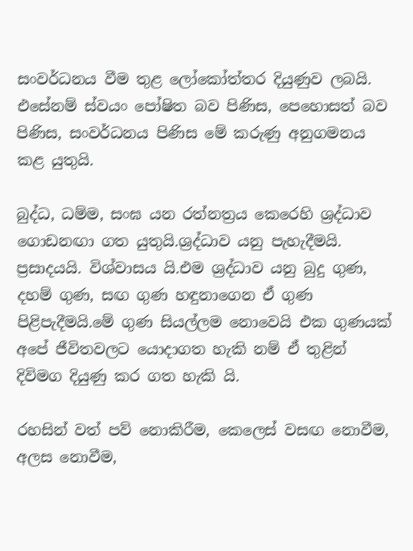සංවර්ධනය වීම තුළ ලෝකෝත්තර දියුණුව ලබයි. එසේනම් ස්වයං පෝෂිත බව පිණිස, පෙහොසත් බව පිණිස, සංවර්ධනය පිණිස මේ කරුණු අනුගමනය කළ යුතුයි.

බුද්ධ, ධම්ම, සංඝ යන රත්නත්‍රය කෙරෙහි ශ්‍රද්ධාව ගොඩනඟා ගත යුතුයි.ශ්‍රද්ධාව යනු පැහැදීමයි. ප්‍රසාදයයි. විශ්වාසය යි.එම ශ්‍රද්ධාව යනු බුදු ගුණ, දහම් ගුණ, සඟ ගුණ හඳුනාගෙන ඒ ගුණ පිළිපැදීමයි.මේ ගුණ සියල්ලම නොවෙයි එක ගුණයක් අපේ ජීවිතවලට යොදාගත හැකි නම් ඒ තුළින් දිවිමග දියුණු කර ගත හැකි යි.

රහසින් වත් පව් නොකිරීම, කෙලෙස් වසඟ නොවීම, අලස නොවීම,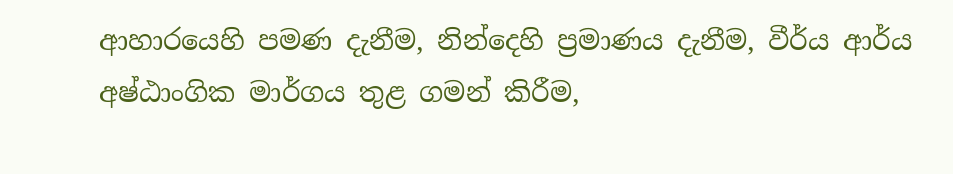ආහාරයෙහි පමණ දැනීම, නින්දෙහි ප්‍රමාණය දැනීම, වීර්ය ආර්ය අෂ්ඨාංගික මාර්ගය තුළ ගමන් කිරීම,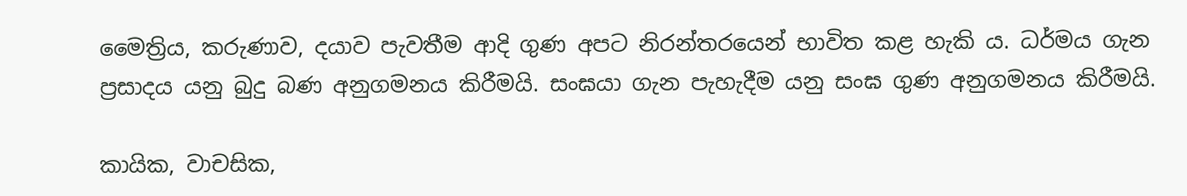මෛත්‍රිය, කරුණාව, දයාව පැවතීම ආදි ගුණ අපට නිරන්තරයෙන් භාවිත කළ හැකි ය. ධර්මය ගැන ප්‍රසාදය යනු බුදු බණ අනුගමනය කිරීමයි. සංඝයා ගැන පැහැදීම යනු සංඝ ගුණ අනුගමනය කිරීමයි.

කායික, වාචසික,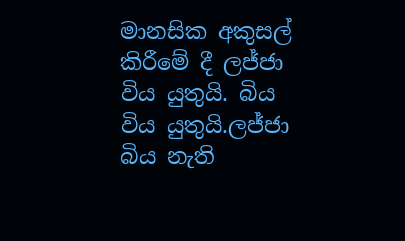මානසික අකුසල් කිරීමේ දී ලජ්ජා විය යුතුයි. බිය විය යුතුයි.ලජ්ජා බිය නැති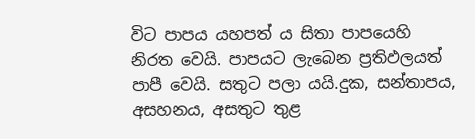විට පාපය යහපත් ය සිතා පාපයෙහි නිරත වෙයි. පාපයට ලැබෙන ප්‍රතිඵලයත් පාපී වෙයි. සතුට පලා යයි.දුක, සන්තාපය, අසහනය, අසතුට තුළ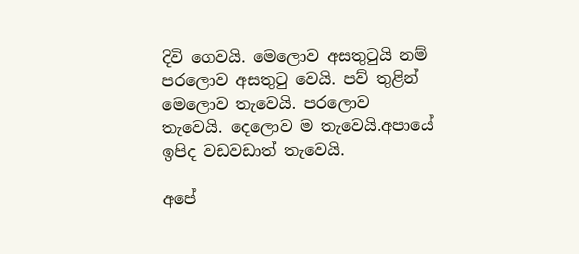දිවි ගෙවයි. මෙලොව අසතුටුයි නම් පරලොව අසතුටු වෙයි. පව් තුළින් මෙලොව තැවෙයි. පරලොව තැවෙයි. දෙලොව ම තැවෙයි.අපායේ ඉපිද වඩවඩාත් තැවෙයි.

අපේ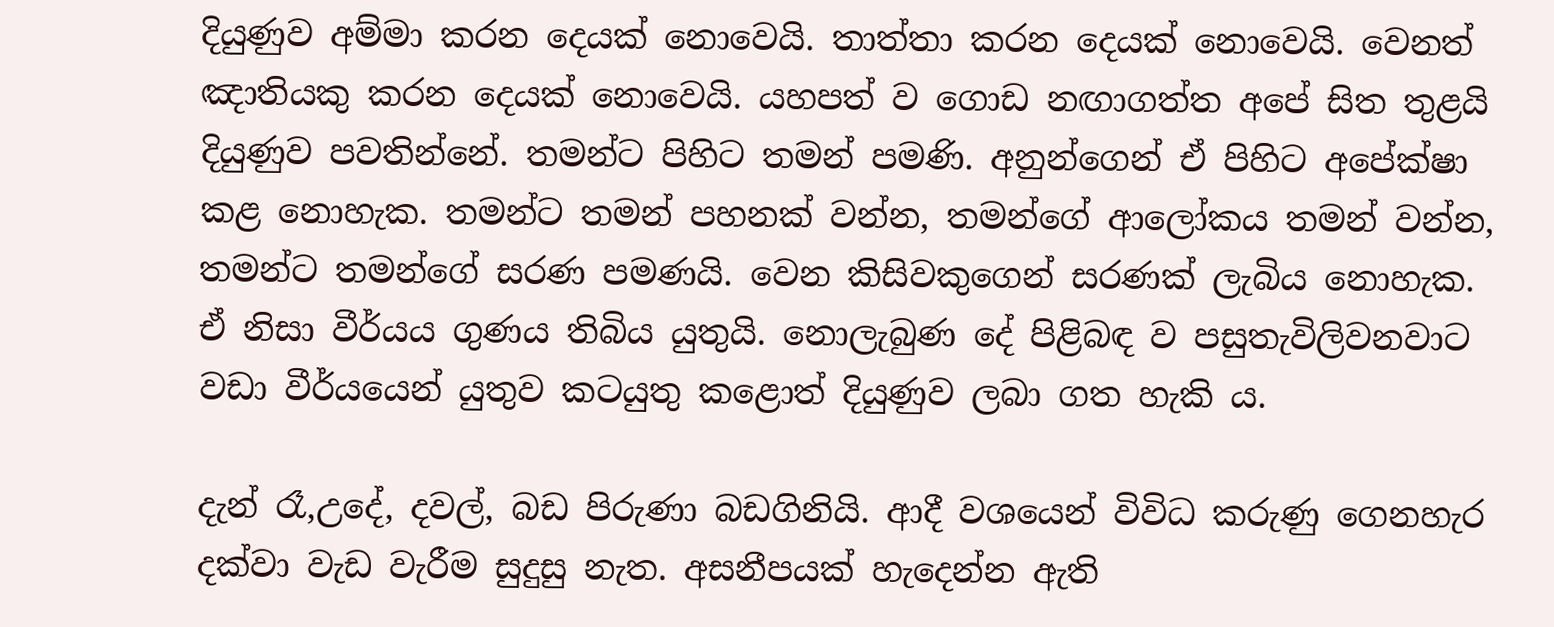දියුණුව අම්මා කරන දෙයක් නොවෙයි. තාත්තා කරන දෙයක් නොවෙයි. වෙනත් ඤාතියකු කරන දෙයක් නොවෙයි. යහපත් ව ගොඩ නඟාගත්ත අපේ සිත තුළයි දියුණුව පවතින්නේ. තමන්ට පිහිට තමන් පමණි. අනුන්ගෙන් ඒ පිහිට අපේක්ෂා කළ නොහැක. තමන්ට තමන් පහනක් වන්න, තමන්ගේ ආලෝකය තමන් වන්න, තමන්ට තමන්ගේ සරණ පමණයි. වෙන කිසිවකුගෙන් සරණක් ලැබිය නොහැක. ඒ නිසා වීර්යය ගුණය තිබිය යුතුයි. නොලැබුණ දේ පිළිබඳ ව පසුතැවිලිවනවාට වඩා වීර්යයෙන් යුතුව කටයුතු කළොත් දියුණුව ලබා ගත හැකි ය.

දැන් රෑ,උදේ, දවල්, බඩ පිරුණා බඩගිනියි. ආදී වශයෙන් විවිධ කරුණු ගෙනහැර දක්වා වැඩ වැරීම සුදුසු නැත. අසනීපයක් හැදෙන්න ඇති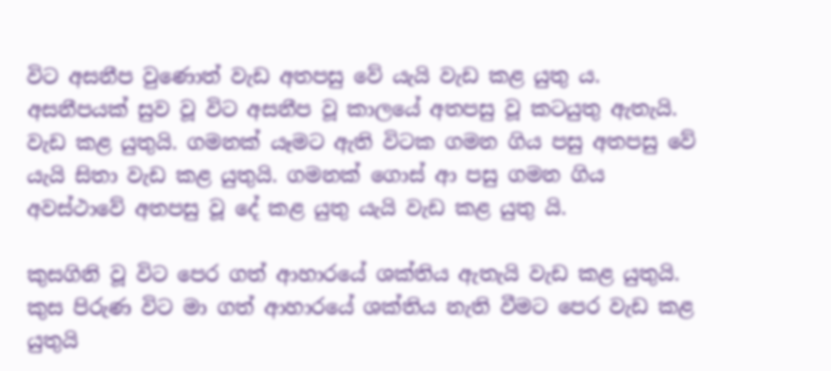විට අසනීප වුණොත් වැඩ අතපසු වේ යැයි වැඩ කළ යුතු ය. අසනීපයක් සුව වූ විට අසනීප වූ කාලයේ අතපසු වූ කටයුතු ඇතැයි. වැඩ කළ යුතුයි. ගමනක් යෑමට ඇති විටක ගමන ගිය පසු අතපසු වේ යැයි සිතා වැඩ කළ යුතුයි. ගමනක් ගොස් ආ පසු ගමන ගිය අවස්ථාවේ අතපසු වූ දේ කළ යුතු යැයි වැඩ කළ යුතු යි.

කුසගිනි වූ විට පෙර ගත් ආහාරයේ ශක්තිය ඇතැයි වැඩ කළ යුතුයි. කුස පිරුණ විට මා ගත් ආහාරයේ ශක්තිය නැති වීමට පෙර වැඩ කළ යුතුයි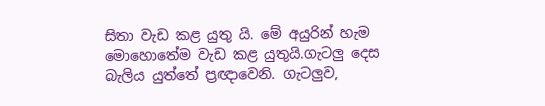සිතා වැඩ කළ යුතු යි. මේ අයුරින් හැම මොහොතේම වැඩ කළ යුතුයි.ගැටලු දෙස බැලිය යුත්තේ ප්‍රඥාවෙනි. ගැටලුව,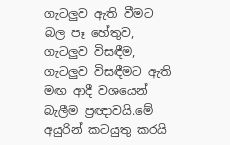ගැටලුව ඇති වීමට බල පෑ හේතුව, ගැටලුව විසඳීම, ගැටලුව විසඳීමට ඇති මඟ ආදී වශයෙන් බැලීම ප්‍රඥාවයි.මේ අයුරින් කටයුතු කරයි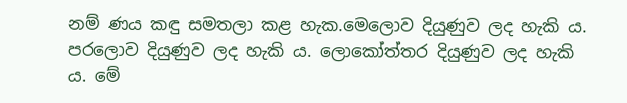නම් ණය කඳු සමතලා කළ හැක.මෙලොව දියුණුව ලද හැකි ය. පරලොව දියුණුව ලද හැකි ය. ලොකෝත්තර දියුණුව ලද හැකි ය. මේ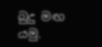බුදු මඟ යමු.